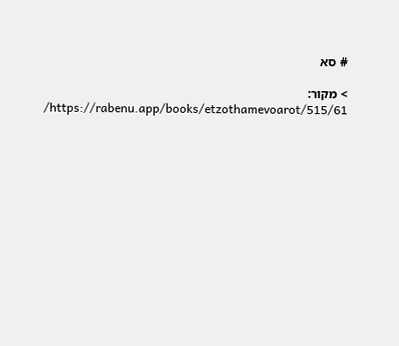# סא

> מקור: https://rabenu.app/books/etzothamevoarot/515/61/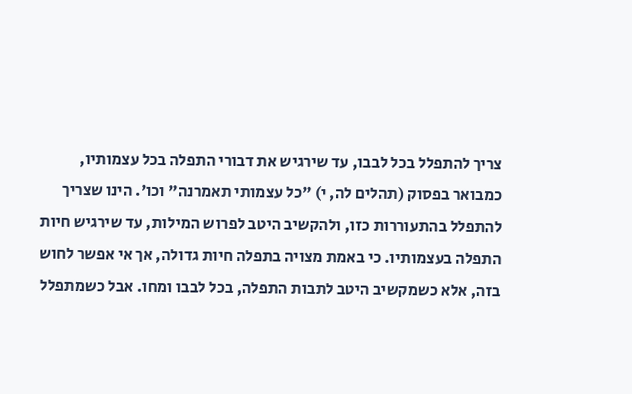צריך להתפלל בכל לבבו, עד שירגיש את דבורי התפלה בכל עצמותיו, כמבואר בפסוק (תהלים לה, י) "כל עצמותי תאמרנה" וכו'. הינו שצריך להתפלל בהתעוררות כזו, ולהקשיב היטב לפרוש המילות, עד שירגיש חיות התפלה בעצמותיו. כי באמת מצויה בתפלה חיות גדולה, אך אי אפשר לחוש בזה, אלא כשמקשיב היטב לתבות התפלה, בכל לבבו ומחו. אבל כשמתפלל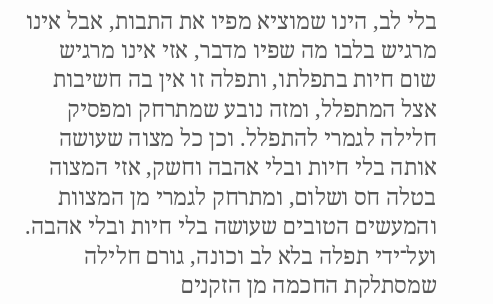בלי לב, הינו שמוציא מפיו את התבות, אבל אינו מרגיש בלבו מה שפיו מדבר, אזי אינו מרגיש שום חיות בתפלתו, ותפלה זו אין בה חשיבות אצל המתפלל, ומזה נובע שמתרחק ומפסיק חלילה לגמרי להתפלל. וכן כל מצוה שעושה אותה בלי חיות ובלי אהבה וחשק, אזי המצוה בטלה חס ושלום, ומתרחק לגמרי מן המצוות והמעשים הטובים שעושה בלי חיות ובלי אהבה. ועל־ידי תפלה בלא לב וכונה, גורם חלילה שמסתלקת החכמה מן הזקנים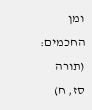ומן החכמים: (תורה סז, ח)